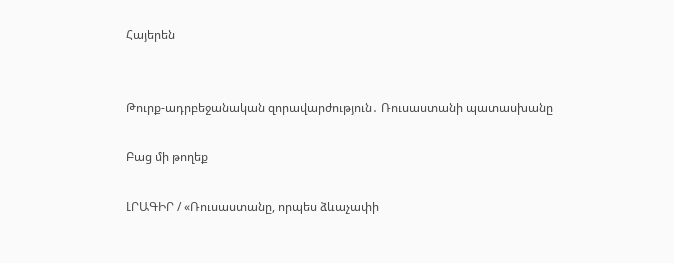Հայերեն


Թուրք-ադրբեջանական զորավարժություն․ Ռուսաստանի պատասխանը

Բաց մի թողեք

ԼՐԱԳԻՐ / «Ռուսաստանը, որպես ձևաչափի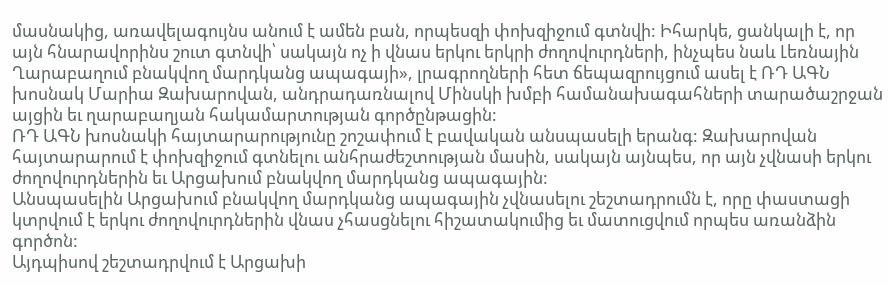մասնակից, առավելագույնս անում է ամեն բան, որպեսզի փոխզիջում գտնվի: Իհարկե, ցանկալի է, որ այն հնարավորինս շուտ գտնվի՝ սակայն ոչ ի վնաս երկու երկրի ժողովուրդների, ինչպես նաև Լեռնային Ղարաբաղում բնակվող մարդկանց ապագայի», լրագրողների հետ ճեպազրույցում ասել է ՌԴ ԱԳՆ խոսնակ Մարիա Զախարովան, անդրադառնալով Մինսկի խմբի համանախագահների տարածաշրջան այցին եւ ղարաբաղյան հակամարտության գործընթացին:
ՌԴ ԱԳՆ խոսնակի հայտարարությունը շոշափում է բավական անսպասելի երանգ: Զախարովան հայտարարում է փոխզիջում գտնելու անհրաժեշտության մասին, սակայն այնպես, որ այն չվնասի երկու ժողովուրդներին եւ Արցախում բնակվող մարդկանց ապագային:
Անսպասելին Արցախում բնակվող մարդկանց ապագային չվնասելու շեշտադրումն է, որը փաստացի կտրվում է երկու ժողովուրդներին վնաս չհասցնելու հիշատակումից եւ մատուցվում որպես առանձին գործոն:
Այդպիսով շեշտադրվում է Արցախի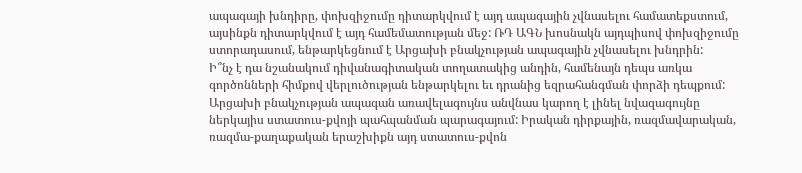ապագայի խնդիրը, փոխզիջումը դիտարկվում է այդ ապագային չվնասելու համատեքստում, այսինքն դիտարկվում է այդ համեմատության մեջ: ՌԴ ԱԳՆ խոսնակն այդպիսով փոխզիջումը ստորադասում, ենթարկեցնում է Արցախի բնակչության ապագային չվնասելու խնդրին:
Ի՞նչ է դա նշանակում դիվանագիտական տողատակից անդին, համենայն դեպս առկա գործոնների հիմքով վերլուծության ենթարկելու եւ դրանից եզրահանգման փորձի դեպքում: Արցախի բնակչության ապագան առավելագույնս անվնաս կարող է լինել նվազագույնը ներկայիս ստատուս-քվոյի պահպանման պարագայում: Իրական դիրքային, ռազմավարական, ռազմա-քաղաքական երաշխիքն այդ ստատուս-քվոն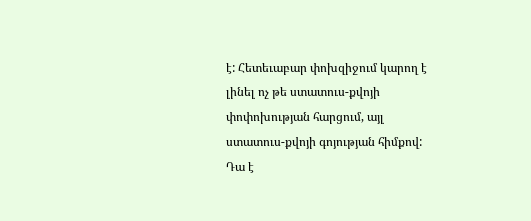է: Հետեւաբար փոխզիջում կարող է լինել ոչ թե ստատուս-քվոյի փոփոխության հարցում, այլ ստատուս-քվոյի գոյության հիմքով: Դա է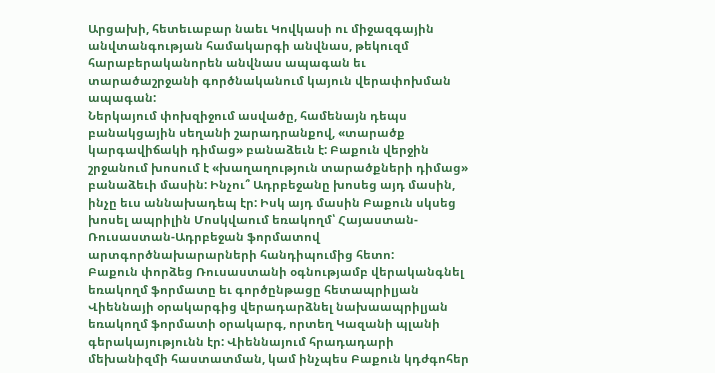Արցախի, հետեւաբար նաեւ Կովկասի ու միջազգային անվտանգության համակարգի անվնաս, թեկուզմ հարաբերականորեն անվնաս ապագան եւ տարածաշրջանի գործնականում կայուն վերափոխման ապագան:
Ներկայում փոխզիջում ասվածը, համենայն դեպս բանակցային սեղանի շարադրանքով, «տարածք կարգավիճակի դիմաց» բանաձեւն է: Բաքուն վերջին շրջանում խոսում է «խաղաղություն տարածքների դիմաց» բանաձեւի մասին: Ինչու՞ Ադրբեջանը խոսեց այդ մասին, ինչը եւս աննախադեպ էր: Իսկ այդ մասին Բաքուն սկսեց խոսել ապրիլին Մոսկվաում եռակողմ՝ Հայաստան-Ռուսաստան-Ադրբեջան ֆորմատով արտգործնախարարների հանդիպումից հետո:
Բաքուն փորձեց Ռուսաստանի օգնությամբ վերականգնել եռակողմ ֆորմատը եւ գործընթացը հետապրիլյան Վիեննայի օրակարգից վերադարձնել նախաապրիլյան եռակողմ ֆորմատի օրակարգ, որտեղ Կազանի պլանի գերակայությունն էր: Վիեննայում հրադադարի մեխանիզմի հաստատման, կամ ինչպես Բաքուն կդժգոհեր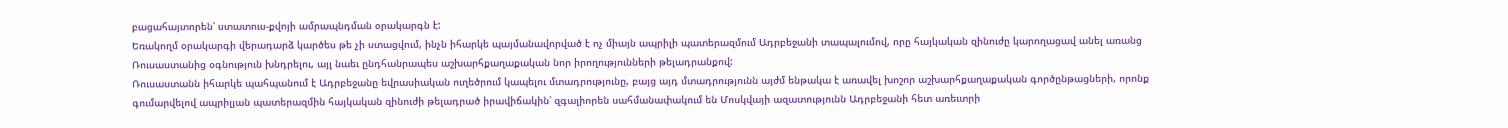բացահայտորեն՝ ստատուս-քվոյի ամրապնդման օրակարգն է:
Եռակողմ օրակարգի վերադարձ կարծես թե չի ստացվում, ինչն իհարկե պայմանավորված է ոչ միայն ապրիլի պատերազմում Ադրբեջանի տապալումով, որը հայկական զինուժը կարողացավ անել առանց Ռուսաստանից օգնություն խնդրելու, այլ նաեւ ընդհանրապես աշխարհքաղաքական նոր իրողությունների թելադրանքով:
Ռուսաստանն իհարկե պահպանում է Ադրբեջանը եվրասիական ուղեծրում կապելու մտադրությունը, բայց այդ մտադրությունն այժմ ենթակա է առավել խոշոր աշխարհքաղաքական գործընթացների, որոնք գումարվելով ապրիլյան պատերազմին հայկական զինուժի թելադրած իրավիճակին՝ զգալիորեն սահմանափակում են Մոսկվայի ազատությունն Ադրբեջանի հետ առեւտրի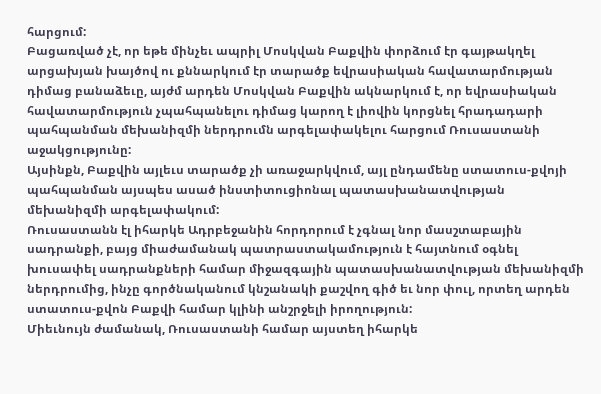հարցում:
Բացառված չէ, որ եթե մինչեւ ապրիլ Մոսկվան Բաքվին փորձում էր գայթակղել արցախյան խայծով ու քննարկում էր տարածք եվրասիական հավատարմության դիմաց բանաձեւը, այժմ արդեն Մոսկվան Բաքվին ակնարկում է, որ եվրասիական հավատարմություն չպահպանելու դիմաց կարող է լիովին կորցնել հրադադարի պահպանման մեխանիզմի ներդրումն արգելափակելու հարցում Ռուսաստանի աջակցությունը:
Այսինքն, Բաքվին այլեւս տարածք չի առաջարկվում, այլ ընդամենը ստատուս-քվոյի պահպանման այսպես ասած ինստիտուցիոնալ պատասխանատվության մեխանիզմի արգելափակում:
Ռուսաստանն էլ իհարկե Ադրբեջանին հորդորում է չգնալ նոր մասշտաբային սադրանքի, բայց միաժամանակ պատրաստակամություն է հայտնում օգնել խուսափել սադրանքների համար միջազգային պատասխանատվության մեխանիզմի ներդրումից, ինչը գործնականում կնշանակի քաշվող գիծ եւ նոր փուլ, որտեղ արդեն ստատուս-քվոն Բաքվի համար կլինի անշրջելի իրողություն:
Միեւնույն ժամանակ, Ռուսաստանի համար այստեղ իհարկե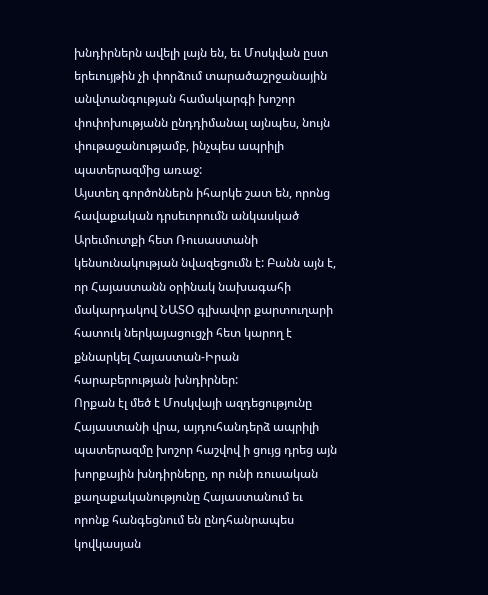խնդիրներն ավելի լայն են, եւ Մոսկվան ըստ երեւույթին չի փորձում տարածաշրջանային անվտանգության համակարգի խոշոր փոփոխությանն ընդդիմանալ այնպես, նույն փութաջանությամբ, ինչպես ապրիլի պատերազմից առաջ:
Այստեղ գործոններն իհարկե շատ են, որոնց հավաքական դրսեւորումն անկասկած Արեւմուտքի հետ Ռուսաստանի կենսունակության նվազեցումն է: Բանն այն է, որ Հայաստանն օրինակ նախագահի մակարդակով ՆԱՏՕ գլխավոր քարտուղարի հատուկ ներկայացուցչի հետ կարող է քննարկել Հայաստան-Իրան հարաբերության խնդիրներ:
Որքան էլ մեծ է Մոսկվայի ազդեցությունը Հայաստանի վրա, այդուհանդերձ ապրիլի պատերազմը խոշոր հաշվով ի ցույց դրեց այն խորքային խնդիրները, որ ունի ռուսական քաղաքականությունը Հայաստանում եւ որոնք հանգեցնում են ընդհանրապես կովկասյան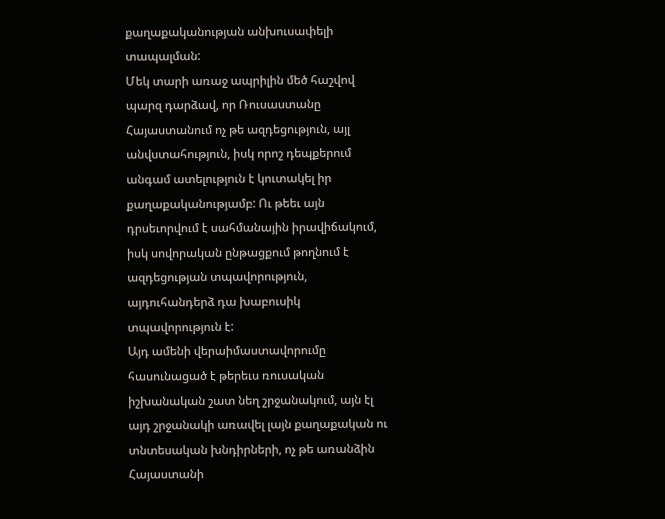քաղաքականության անխուսափելի տապալման:
Մեկ տարի առաջ ապրիլին մեծ հաշվով պարզ դարձավ, որ Ռուսաստանը Հայաստանում ոչ թե ազդեցություն, այլ անվստահություն, իսկ որոշ դեպքերում անգամ ատելություն է կուտակել իր քաղաքականությամբ: Ու թեեւ այն դրսեւորվում է սահմանային իրավիճակում, իսկ սովորական ընթացքում թողնում է ազդեցության տպավորություն, այդուհանդերձ դա խաբուսիկ տպավորություն է:
Այդ ամենի վերաիմաստավորումը հասունացած է թերեւս ռուսական իշխանական շատ նեղ շրջանակում, այն էլ այդ շրջանակի առավել լայն քաղաքական ու տնտեսական խնդիրների, ոչ թե առանձին Հայաստանի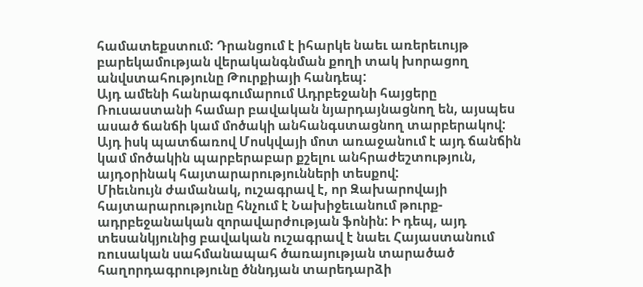համատեքստում: Դրանցում է իհարկե նաեւ առերեւույթ բարեկամության վերականգնման քողի տակ խորացող անվստահությունը Թուրքիայի հանդեպ:
Այդ ամենի հանրագումարում Ադրբեջանի հայցերը Ռուսաստանի համար բավական նյարդայնացնող են, այսպես ասած ճանճի կամ մոծակի անհանգստացնող տարբերակով: Այդ իսկ պատճառով Մոսկվայի մոտ առաջանում է այդ ճանճին կամ մոծակին պարբերաբար քշելու անհրաժեշտություն, այդօրինակ հայտարարությունների տեսքով:
Միեւնույն ժամանակ, ուշագրավ է, որ Զախարովայի հայտարարությունը հնչում է Նախիջեւանում թուրք-ադրբեջանական զորավարժության ֆոնին: Ի դեպ, այդ տեսանկյունից բավական ուշագրավ է նաեւ Հայաստանում ռուսական սահմանապահ ծառայության տարածած հաղորդագրությունը ծննդյան տարեդարձի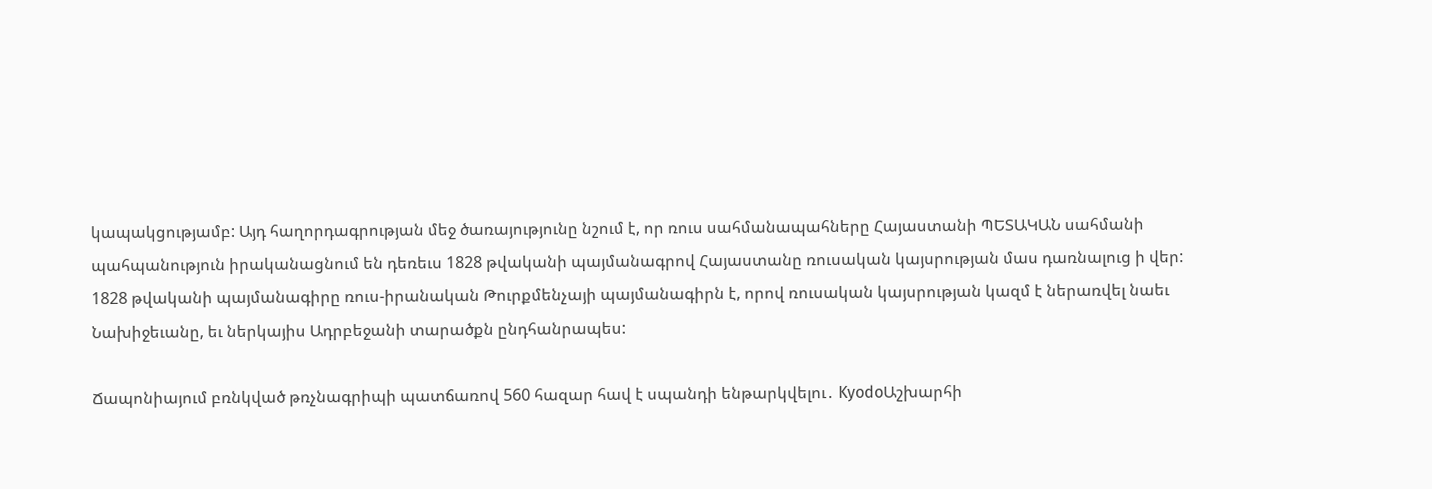կապակցությամբ: Այդ հաղորդագրության մեջ ծառայությունը նշում է, որ ռուս սահմանապահները Հայաստանի ՊԵՏԱԿԱՆ սահմանի պահպանություն իրականացնում են դեռեւս 1828 թվականի պայմանագրով Հայաստանը ռուսական կայսրության մաս դառնալուց ի վեր:
1828 թվականի պայմանագիրը ռուս-իրանական Թուրքմենչայի պայմանագիրն է, որով ռուսական կայսրության կազմ է ներառվել նաեւ Նախիջեւանը, եւ ներկայիս Ադրբեջանի տարածքն ընդհանրապես:

Ճապոնիայում բռնկված թռչնագրիպի պատճառով 560 հազար հավ է սպանդի ենթարկվելու․ KyodoԱշխարհի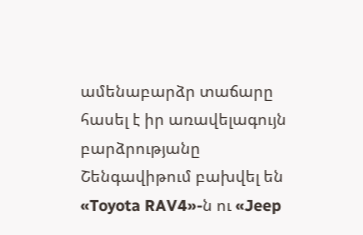ամենաբարձր տաճարը հասել է իր առավելագույն բարձրությանը Շենգավիթում բախվել են «Toyota RAV4»-ն ու «Jeep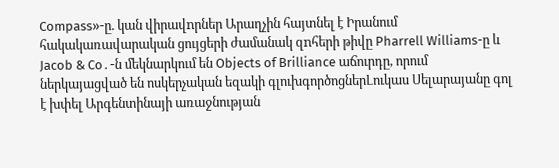Compass»-ը. կան վիրավnրներ Արաղչին հայտնել է Իրանում հակակառավարական ցույցերի ժամանակ զnհերի թիվը Pharrell Williams-ը և Jacob & Co․-ն մեկնարկում են Objects of Brilliance աճուրդը, որում ներկայացված են ոսկերչական եզակի գլուխգործոցներԼուկաս Սելարայանը գոլ է խփել Արգենտինայի առաջնության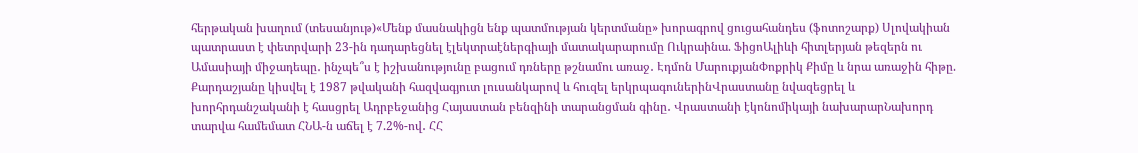հերթական խաղում (տեսանյութ)«Մենք մասնակիցն ենք պատմության կերտմանը» խորագրով ցուցահանդես (ֆոտոշարք) Սլովակիան պատրաստ է փետրվարի 23-ին դադարեցնել էլեկտրաէներգիայի մատակարարումը Ուկրաինա. ՖիցոԱլիևի հիտլերյան թեզերն ու Ամասիայի միջադեպը․ ինչպե՞ս է իշխանությունը բացում դռները թշնամու առաջ․ Էդմոն ՄարուքյանՓոքրիկ Քիմը և նրա առաջին հիթը. Քարդաշյանը կիսվել է 1987 թվականի հազվագյուտ լուսանկարով և հուզել երկրպագուներինՎրաստանը նվազեցրել և խորհրդանշականի է հասցրել Ադրբեջանից Հայաստան բենզինի տարանցման գինը․ Վրաստանի էկոնոմիկայի նախարարՆախորդ տարվա համեմատ ՀՆԱ-ն աճել է 7.2%-ով․ ՀՀ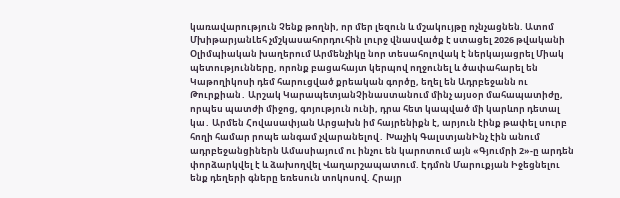կառավարություն Չենք թողնի, որ մեր լեզուն և մշակույթը ոչնչացնեն. Ատոմ ՄխիթարյանԼեհ չմշկասահորդուհին լուրջ վնասվածք է ստացել 2026 թվականի Օլիմպիական խաղերում Արմենչիկը նոր տեսահոլովակ է ներկայացրել Միակ պետությունները, որոնք բացահայտ կերպով ողջունել և ծափահարել են Կաթողիկոսի դեմ հարուցված քրեական գործը, եղել են Ադրբեջանն ու Թուրքիան․ Արշակ ԿարապետյանՉինաստանում մինչ այսօր մահապատիժը, որպես պատժի միջոց, գոյություն ունի, դրա հետ կապված մի կարևոր դետալ կա․ Արմեն Հովասափյան Արցախն իմ հայրենիքն է, արյուն էինք թափել սուրբ հողի համար րոպե անգամ չվարանելով․ Խաչիկ ԳալստյանԻնչ էին անում ադրբեջանցիներն Ամասիայում ու ինչու են կարոտում այն «Գյումրի 2»-ը արդեն փորձարկվել է և ձախողվել Վաղարշապատում. Էդմոն Մարուքյան Իջեցնելու ենք դեղերի գները եռեսուն տոկոսով. Հրայր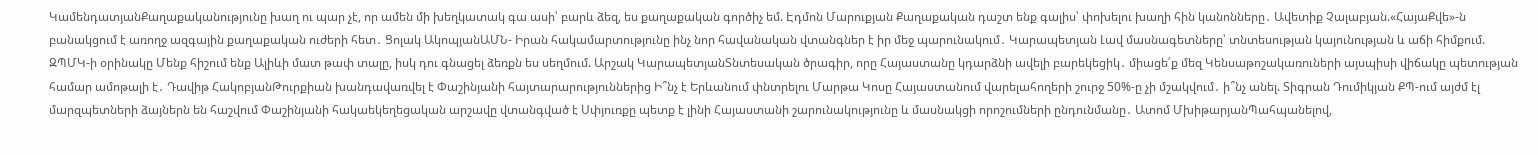ԿամենդատյանՔաղաքականությունը խաղ ու պար չէ, որ ամեն մի խեղկատակ գա ասի՝ բարև ձեզ, ես քաղաքական գործիչ եմ. Էդմոն Մարուքյան Քաղաքական դաշտ ենք գալիս՝ փոխելու խաղի հին կանոնները․ Ավետիք Չալաբյան.«ՀայաՔվե»-ն բանակցում է առողջ ազգային քաղաքական ուժերի հետ․ Ցոլակ ԱկոպյանԱՄՆ- Իրան հակամարտությունը ինչ նոր հավանական վտանգներ է իր մեջ պարունակում․ Կարապետյան Լավ մասնագետները՝ տնտեսության կայունության և աճի հիմքում. ԶՊՄԿ-ի օրինակը Մենք հիշում ենք Ալիևի մատ թափ տալը, իսկ դու գնացել ձեռքն ես սեղմում. Արշակ ԿարապետյանՏնտեսական ծրագիր, որը Հայաստանը կդարձնի ավելի բարեկեցիկ․ միացե՛ք մեզ Կենսաթոշակառուների այսպիսի վիճակը պետության համար ամոթալի է․ Դավիթ ՀակոբյանԹուրքիան խանդավառվել է Փաշինյանի հայտարարություններից Ի՞նչ է Երևանում փնտրելու Մարթա Կոսը Հայաստանում վարելահողերի շուրջ 50%-ը չի մշակվում․ ի՞նչ անել. Տիգրան Դումիկյան ՔՊ-ում այժմ էլ մարզպետների ձայներն են հաշվում Փաշինյանի հակաեկեղեցական արշավը վտանգված է Սփյուռքը պետք է լինի Հայաստանի շարունակությունը և մասնակցի որոշումների ընդունմանը․ Ատոմ ՄխիթարյանՊահպանելով,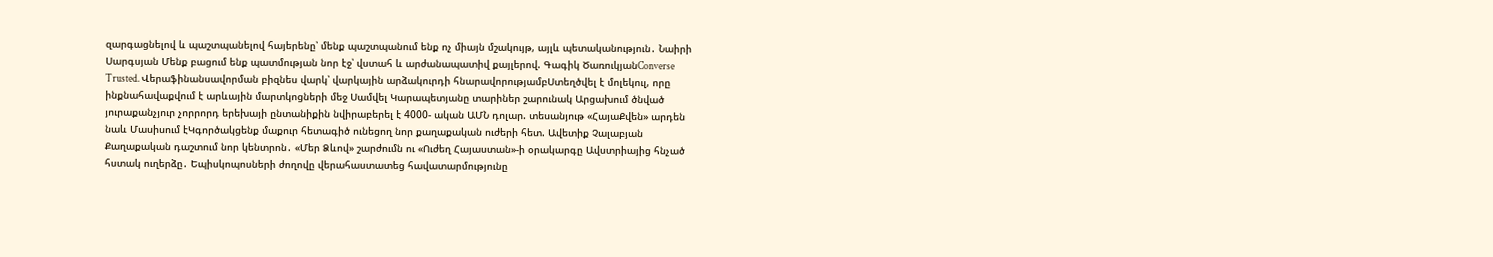զարգացնելով և պաշտպանելով հայերենը՝ մենք պաշտպանում ենք ոչ միայն մշակույթ, այլև պետականություն․ Նաիրի Սարգսյան Մենք բացում ենք պատմության նոր էջ՝ վստահ և արժանապատիվ քայլերով. Գագիկ ԾառուկյանConverse Trusted. Վերաֆինանսավորման բիզնես վարկ՝ վարկային արձակուրդի հնարավորությամբՍտեղծվել է մոլեկուլ, որը ինքնահավաքվում է արևային մարտկոցների մեջ Սամվել Կարապետյանը տարիներ շարունակ Արցախում ծնված յուրաքանչյուր չորրորդ երեխայի ընտանիքին նվիրաբերել է 4000- ական ԱՄՆ դոլար. տեսանյութ «ՀայաՔվեն» արդեն նաև Մասիսում էԿգործակցենք մաքուր հետագիծ ունեցող նոր քաղաքական ուժերի հետ. Ավետիք Չալաբյան Քաղաքական դաշտում նոր կենտրոն․ «Մեր Ձևով» շարժումն ու «Ուժեղ Հայաստան»-ի օրակարգը Ավստրիայից հնչած հստակ ուղերձը․ Եպիսկոպոսների ժողովը վերահաստատեց հավատարմությունը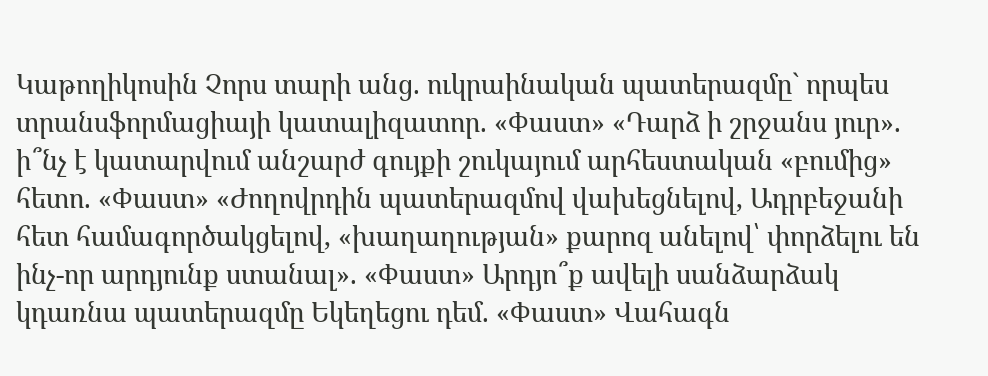Կաթողիկոսին Չորս տարի անց. ուկրաինական պատերազմը` որպես տրանսֆորմացիայի կատալիզատոր. «Փաստ» «Դարձ ի շրջանս յուր». ի՞նչ է կատարվում անշարժ գույքի շուկայում արհեստական «բումից» հետո. «Փաստ» «Ժողովրդին պատերազմով վախեցնելով, Ադրբեջանի հետ համագործակցելով, «խաղաղության» քարոզ անելով՝ փորձելու են ինչ-որ արդյունք ստանալ». «Փաստ» Արդյո՞ք ավելի սանձարձակ կդառնա պատերազմը Եկեղեցու դեմ. «Փաստ» Վահագն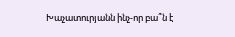Խաչատուրյանն ինչ-որ բա՞ն է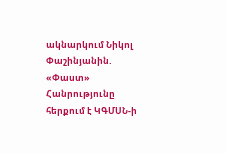ակնարկում Նիկոլ Փաշինյանին. «Փաստ» Հանրությունը հերքում է ԿԳՄՍՆ-ի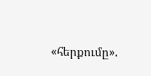«հերքումը».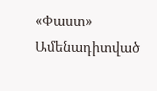«Փաստ»
Ամենադիտված